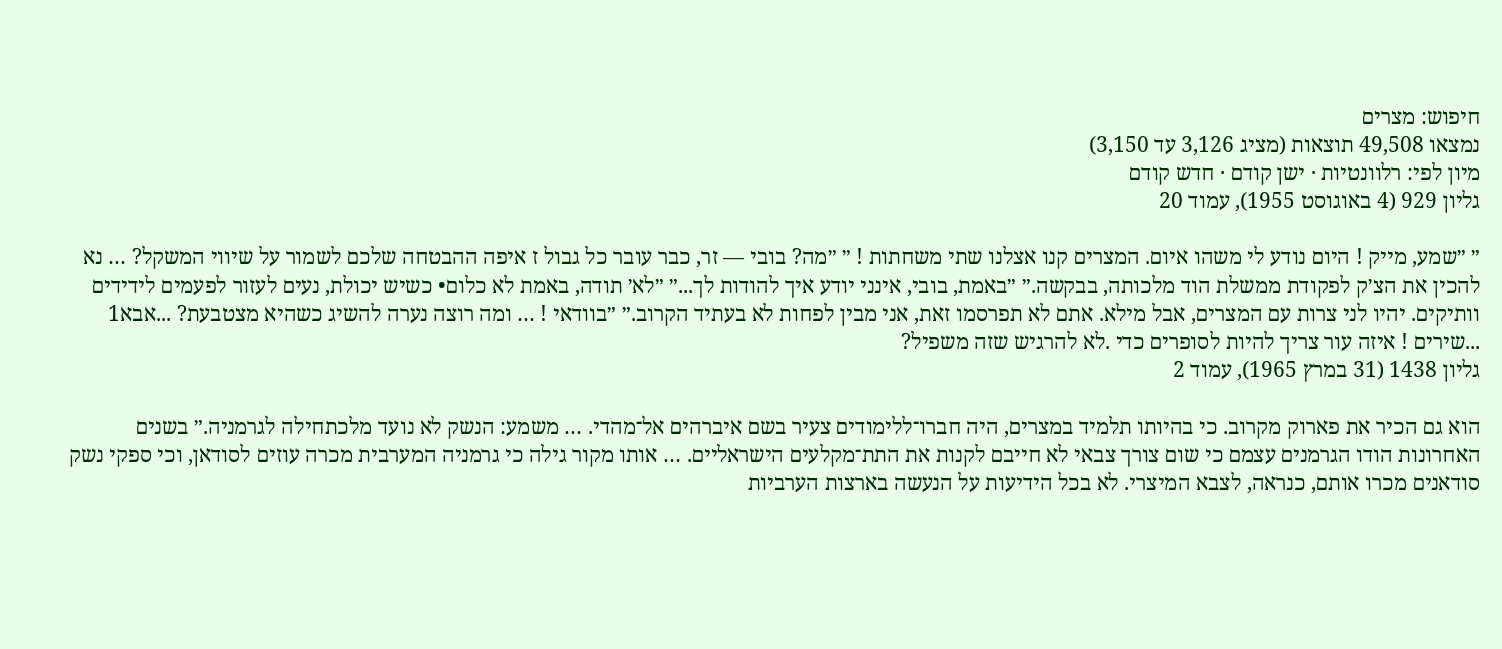חיפוש: מצרים
נמצאו 49,508 תוצאות (מציג 3,126 עד 3,150)
מיון לפי: רלוונטיות · ישן קודם · חדש קודם
גליון 929 (4 באוגוסט 1955), עמוד 20

״ ״שמע, מייק ! היום נודע לי משהו איום. המצרים קנו אצלנו שתי משחתות ! ״ ״מה? בובי — זר, כבר עובר כל גבול ז איפה ההבטחה שלכם לשמור על שיווי המשקל? … נא להכין את הצ׳ק לפקודת ממשלת הוד מלכותה, בבקשה.״ ״באמת, בובי, אינני יודע איך להודות לך...״ ״לא׳ תודה, באמת לא כלום• כשיש יכולת, נעים לעזור לפעמים לידידים וותיקים. יהיו לני צרות עם המצרים, אבל מילא. אתם לא תפרסמו זאת, אני מבין לפחות לא בעתיד הקרוב.״ ״בוודאי ! … ומה רוצה נערה להשיג כשהיא מצטבעת? ...אבא1 ...שירים ! איזה עור צריך להיות לסופרים כדי .לא להרגיש שזה משפיל?
גליון 1438 (31 במרץ 1965), עמוד 2

הוא גם הכיר את פארוק מקרוב. כי בהיותו תלמיד במצרים, היה חברו־ללימודים צעיר בשם איברהים אל־מהדי. … משמע: הנשק לא נועד מלכתחילה לגרמניה.״ בשנים האחרונות הודו הגרמנים עצמם כי שום צורך צבאי לא חייבם לקנות את התת־מקלעים הישראליים. … אותו מקור גילה כי גרמניה המערבית מכרה עוזים לסודאן, וכי ספקי נשק סודאנים מכרו אותם, כנראה, לצבא המיצרי. לא בכל הידיעות על הנעשה בארצות הערביות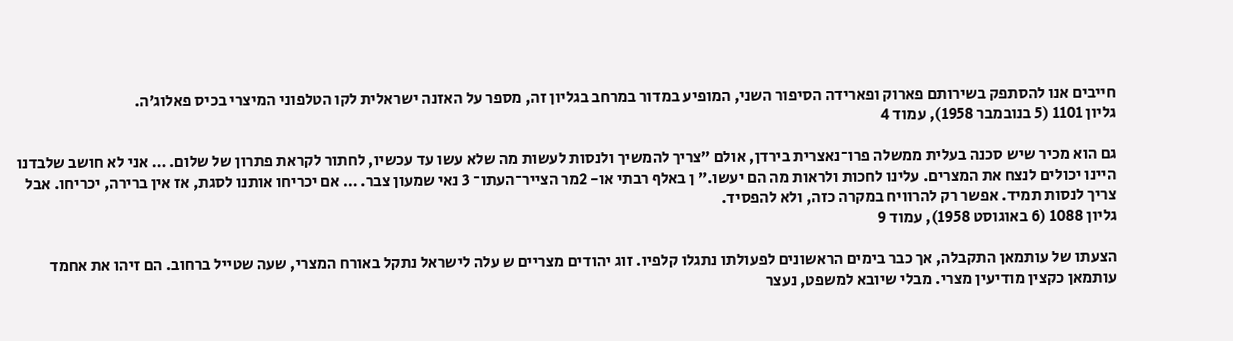חייבים אנו להסתפק בשירותם פארוק ופארידה הסיפור השני, המופיע במדור במרחב בגליון זה, מספר על האזנה ישראלית לקו הטלפוני המיצרי בכיס פאלוג׳ה.
גליון 1101 (5 בנובמבר 1958), עמוד 4

גם הוא מכיר שיש סכנה בעלית ממשלה פרו־נאצרית בירדן, אולם ״צריך להמשיך ולנסות לעשות מה שלא עשו עד עכשיו, לחתור לקראת פתרון של שלום. … אני לא חושב שלבדנו היינו יכולים לנצח את המצרים. עלינו לחכות ולראות מה הם יעשו.״ ן באלף רבתי או- 2מר הצייר־העתו־ 3 נאי שמעון צבר. … אם יכריחו אותנו לסגת, אז אין ברירה, יכריחו. אבל צריך לנסות תמיד. אפשר רק להרוויח במקרה כזה, ולא להפסיד.
גליון 1088 (6 באוגוסט 1958), עמוד 9

הצעתו של עותמאן התקבלה, אך כבר בימים הראשונים לפעולתו נתגלו קלפיו. זוג יהודים מצריים ש עלה לישראל נתקל באורח המצרי, שעה שטייל ברחוב. הם זיהו את אחמד עותמאן כקצין מודיעין מצרי. מבלי שיובא למשפט, נעצר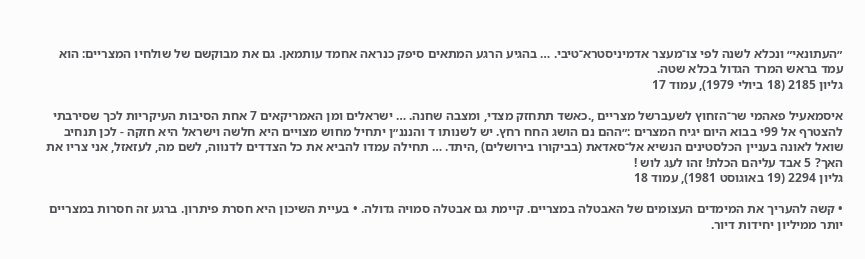״העתונאי״ ונכלא לשנה לפי צו־מעצר אדמיניסטרא־טיבי. … בהגיע הרגע המתאים סיפק כנראה אחמד עותמאן. גם את מבוקשם של שולחיו המצריים: הוא עמד בראש המרד הגדול בכלא שטה.
גליון 2185 (18 ביולי 1979), עמוד 17

איסמאעיל פאהמי שר־הזחוץ לשעברשל מצריים ,.כאשד תתחזק מצדי, ומצבה שחנה. … ישראלים ומן האמריקאים 7 אחת הסיבות העיקריות לכך שסירבתי להצטרף אל 99י בבוא היום יגיח המצרים :״ההם נם הושג החח רחץ. יש לשנותו ד והנננ״ן יתחיל מחוש מצויים היא חלשה וישראל היא חזקה - לכן תנחיב שואל לאונה בעניין הכלסטינים הנשיא אל־סאדאת (בביקורו בירושלים) ,היתד. … תחילה עמדו להביא את כל הצדדים לדנווה, לשם מה, לעזאזל, אני צריו את האך? 5 אבד עליהם הכלת! זהו לעג לוש !
גליון 2294 (19 באוגוסט 1981), עמוד 18

• קשה להעריך את המימדים העצומים של האבטלה במצריים. קיימת גם אבטלה סמויה גדולה. • בעיית השיכון היא חסרת פיתרון. ברגע זה חסרות במצריים יותר ממיליון יחידות דיור.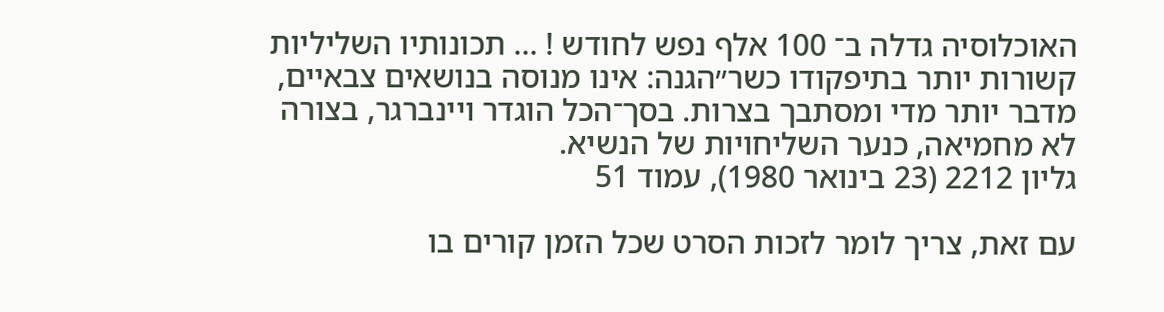האוכלוסיה גדלה ב־ 100 אלף נפש לחודש ! … תכונותיו השליליות קשורות יותר בתיפקודו כשר״הגנה: אינו מנוסה בנושאים צבאיים, מדבר יותר מדי ומסתבך בצרות. בסך־הכל הוגדר ויינברגר, בצורה לא מחמיאה, כנער השליחויות של הנשיא.
גליון 2212 (23 בינואר 1980), עמוד 51

עם זאת, צריך לומר לזכות הסרט שכל הזמן קורים בו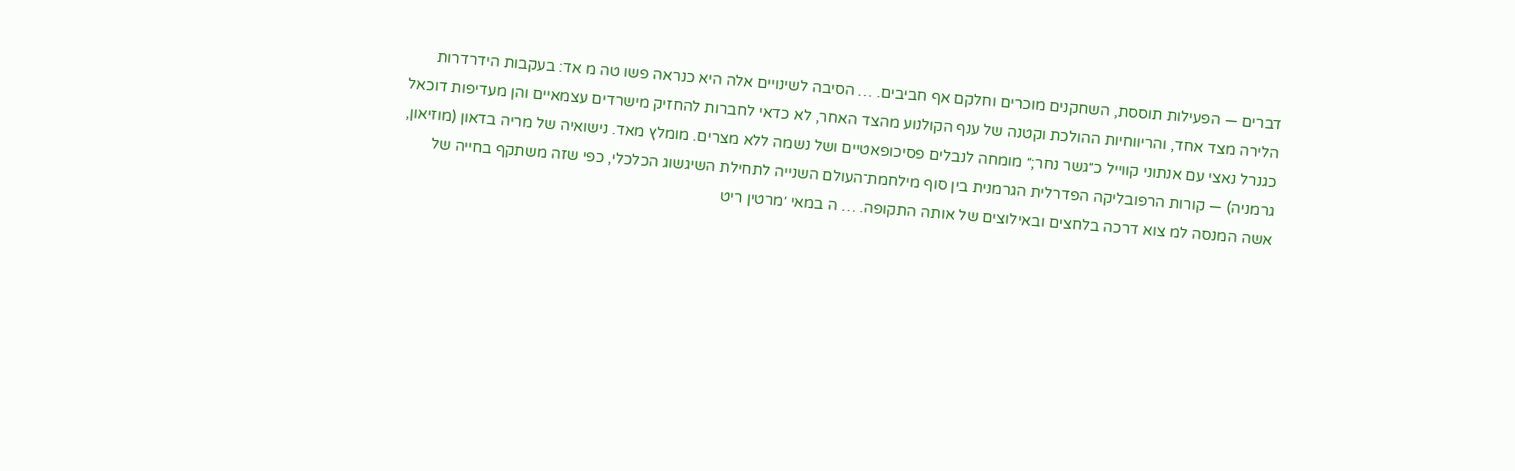דברים — הפעילות תוססת, השחקנים מוכרים וחלקם אף חביבים. … הסיבה לשינויים אלה היא כנראה פשו טה מ אד: בעקבות הידרדרות הלירה מצד אחד, והריווחיות ההולכת וקטנה של ענף הקולנוע מהצד האחר, לא כדאי לחברות להחזיק מישרדים עצמאיים והן מעדיפות דוכאל כגנרל נאצי עם אנתוני קווייל כ״גשר נחר;״ מומחה לנבלים פסיכופאטיים ושל נשמה ללא מצרים. מומלץ מאד. נישואיה של מריה בדאון (מוזיאון, גרמניה) — קורות הרפובליקה הפדרלית הגרמנית בין סוף מילחמת־העולם השנייה לתחילת השיגשוג הכלכלי, כפי שזה משתקף בחייה של אשה המנסה למ צוא דרכה בלחצים ובאילוצים של אותה התקופה. … ה במאי ׳מרטין ריט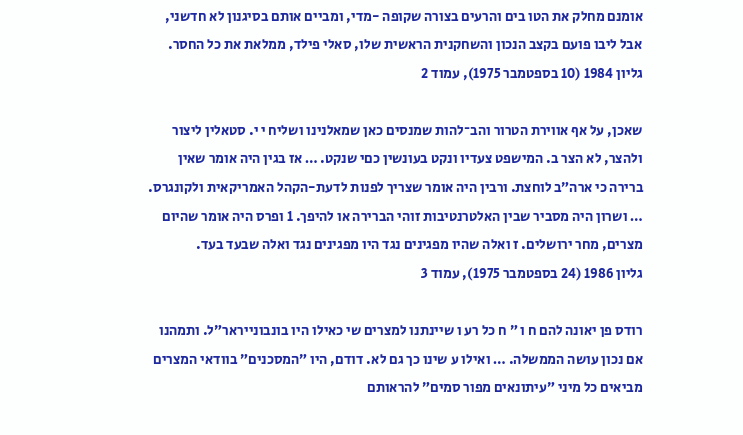אומנם מחלק את הטו בים והרעים בצורה שקופה -מדי, ומביים אותם בסיגנון לא חדשני, אבל ליבו פועם בקצב הנכון והשחקנית הראשית שלו, סאלי פילד, ממלאת את כל החסר.
גליון 1984 (10 בספטמבר 1975), עמוד 2

שאכן, על אף אווירת הטרור והב־להות שמנסים כאן שמאלנינו ושליח י י. סטאלין ליצור ולהצר, לא הצר ב. המישפט צעדיו ונקט בעונשין כםי שנקט. … אז בגין היה אומר שאין ברירה כי ארה״ב לוחצת. ורבין היה אומר שצריך לפנות לדעת-הקהל האמריקאית ולקונגרס. … ושרון היה מסביר שבין האלטרנטיבות זוהי הברירה או להיפך. 1 ופרס היה אומר שהיום מצרים, מחר ירושלים. ז ואלה שהיו מפגינים נגד היו מפגינים נגד ואלה שבעד בעד.
גליון 1986 (24 בספטמבר 1975), עמוד 3

רודס פן יאונה להם ח ו ״ ח כל רע ו שיינתנו למצרים שי כאילו היו בונבונייראר״ל. ותמהנו אם נכון עושה הממשלה. … ואילו ע שינו כך גם לא. דודם, היו ״המסכנים״ בוודאי המצרים מביאים כל מיני ״עיתונאים מפור סמים״ להראותם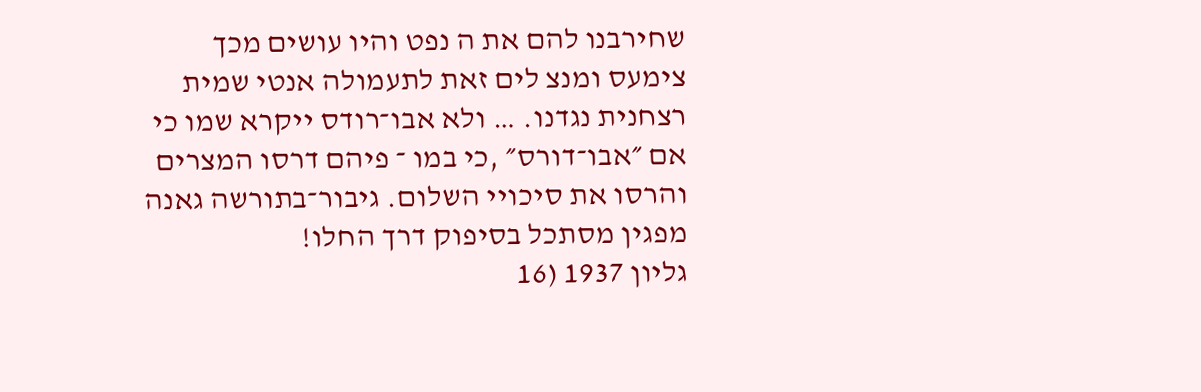שחירבנו להם את ה נפט והיו עושים מכך צימעס ומנצ לים זאת לתעמולה אנטי שמית רצחנית נגדנו. … ולא אבו־רודס ייקרא שמו כי אם ״אבו־דורס״ ,כי במו ־ פיהם דרסו המצרים והרסו את סיכויי השלום. גיבור־בתורשה גאנה מפגין מסתכל בסיפוק דרך החלו!
גליון 1937 (16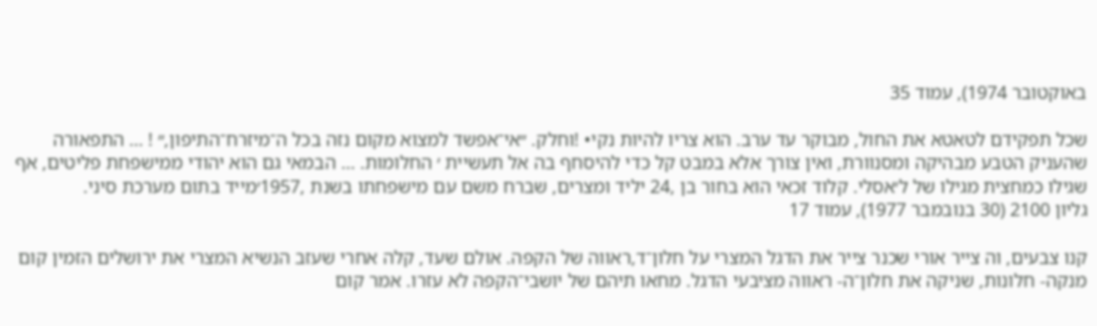באוקטובר 1974), עמוד 35

שכל תפקידם לטאטא את החול, מבוקר עד ערב. הוא צריו להיות נקי• !וחלק. ״אי־אפשד למצוא מקום נזה בכל ה־מיזרח־התיפון,״ ! … התפאורה שהעניק הטבע מבהיקה ומסנוורת, ואין צורך אלא במבט קל כדי להיסחף בה אל תעשיית ׳ החלומות. … הבמאי גם הוא יהודי ממישפחת פליטים, אף שגילו כמחצית מגילו של ל׳אסלי. קלוד זכאי הוא בחור בן ,24 יליד ומצרים, שברח משם עם מישפחתו בשנת ,1957׳מייד בתום מערכת סיני.
גליון 2100 (30 בנובמבר 1977), עמוד 17

קנו צבעים, וה צייר אורי שכנר צייר את הדגל המצרי על חלון־ד,ראווה של הקפה. אולם שעד, קלה אחרי שעזב הנשיא המצרי את ירושלים הזמין קום מנקה- חלונות, שניקה את חלון־ה- ראווה מציבעי הדגל. מחאו תיהם של יושבי־הקפה לא עזרו. אמר קום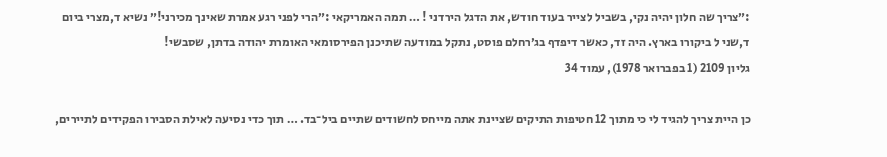:״צריך שה חלון יהיה נקי, בשביל לצייר בעוד חודש, את הדגל הירדני ! … תמה האמריקאי :״הרי לפני רגע אמרת שאינך מכירני!״ נשיא ד,מצרי ביום ד,שני ל ביקורו בארץ. היה זד, כאשר דיפדף בג׳רחלם פוסט, נתקל במודעה שתיכנן הפירסומאי האומרת יהודה בדתן, שסבשי!
גליון 2109 (1 בפברואר 1978), עמוד 34

כן היית צריך להגיד לי כי מתוך 12 חטיפות התיקים שציינת אתה מייחס לחשודים שתיים ביל־בד. … תוך כדי נסיעה לאילת הסבירו הפקידים לתיירים,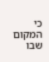כי המקום שבו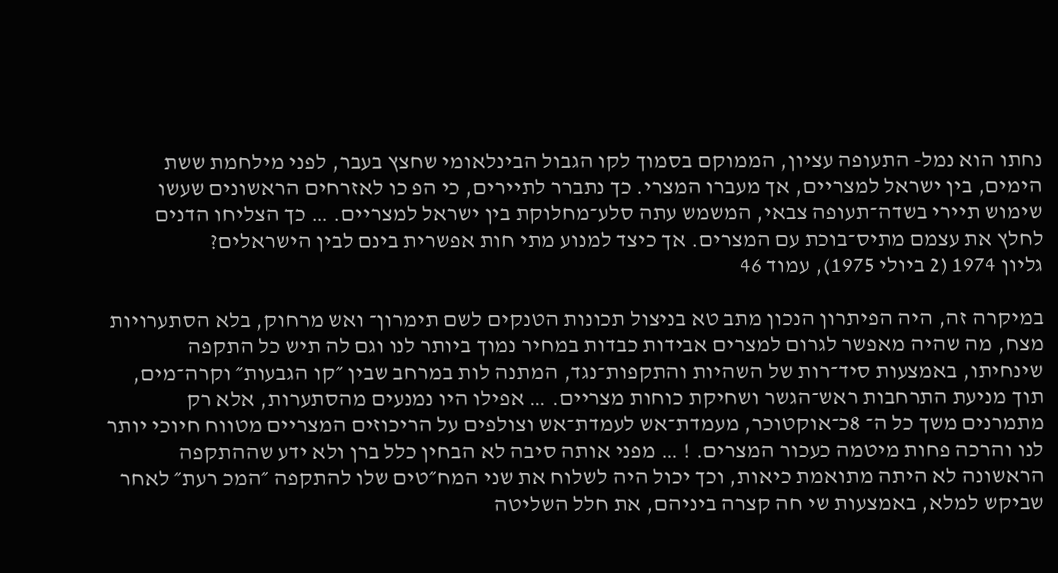נחתו הוא נמל- התעופה עציון, הממוקם בסמוך לקו הגבול הבינלאומי שחצץ בעבר, לפני מילחמת ששת הימים, בין ישראל למצריים, אך מעברו המצרי. כך נתברר לתיירים, כי הפ כו לאזרחים הראשונים שעשו שימוש תיירי בשדה־תעופה צבאי, המשמש עתה סלע־מחלוקת בין ישראל למצריים. … כך הצליחו הדנים לחלץ את עצמם מתיס־בוכת עם המצרים. אך כיצד למנוע מתי חות אפשרית בינם לבין הישראלים?
גליון 1974 (2 ביולי 1975), עמוד 46

במיקרה זה, היה הפיתרון הנכון מתב טא בניצול תכונות הטנקים לשם תימרון־ ואש מרחוק, בלא הסתערויות מצח, מה שהיה מאפשר לגרום למצרים אבידות כבדות במחיר נמוך ביותר לנו וגם לה תיש כל התקפה שינחיתו, באמצעות סיד־רות של השהיות והתקפות־נגד, המתנה לות במרחב שבין ״קו הגבעות״ וקרה־מים, תוך מניעת התרחבות ראש־הגשר ושחיקת כוחות מצריים. … אפילו היו נמנעים מהסתערות, אלא רק מתמרנים משך כל ה־ 8כ־אוקטוכר, מעמדת־אש לעמדת־אש וצולפים על הריכוזים המצריים מטווח חיוכי יותר לנו והרכה פחות מיטמה כעכור המצרים. ! … מפני אותה סיבה לא הבחין כלל ברן ולא ידע שההתקפה הראשונה לא היתה מתואמת כיאות, וכך יכול היה לשלוח את שני המח״טים שלו להתקפה ״המכ רעת״ לאחר שביקש למלא, באמצעות שי חה קצרה ביניהם, את חלל השליטה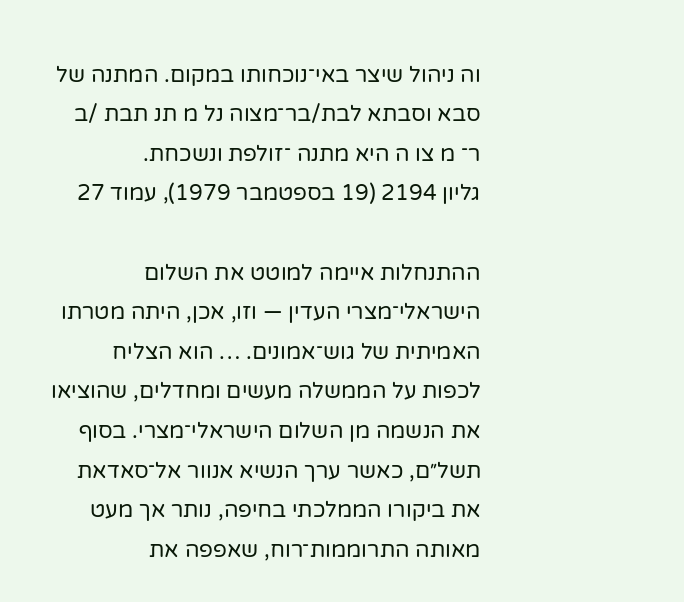וה ניהול שיצר באי־נוכחותו במקום. המתנה של סבא וסבתא לבת/בר־מצוה נל מ תנ תבת /ב ר־ מ צו ה היא מתנה ־זולפת ונשכחת.
גליון 2194 (19 בספטמבר 1979), עמוד 27

ההתנחלות איימה למוטט את השלום הישראלי־מצרי העדין — וזו, אכן, היתה מטרתו האמיתית של גוש־אמונים. … הוא הצליח לכפות על הממשלה מעשים ומחדלים, שהוציאו את הנשמה מן השלום הישראלי־מצרי. בסוף תשל״ם, כאשר ערך הנשיא אנוור אל־סאדאת את ביקורו הממלכתי בחיפה, נותר אך מעט מאותה התרוממות־רוח, שאפפה את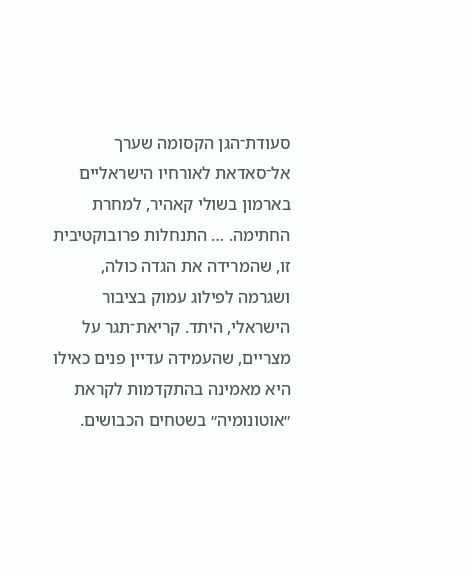סעודת־הגן הקסומה שערך אל־סאדאת לאורחיו הישראליים בארמון בשולי קאהיר, למחרת החתימה. … התנחלות פרובוקטיבית זו, שהמרידה את הגדה כולה, ושגרמה לפילוג עמוק בציבור הישראלי, היתד. קריאת־תגר על מצריים, שהעמידה עדיין פנים כאילו היא מאמינה בהתקדמות לקראת ״אוטונומיה״ בשטחים הכבושים.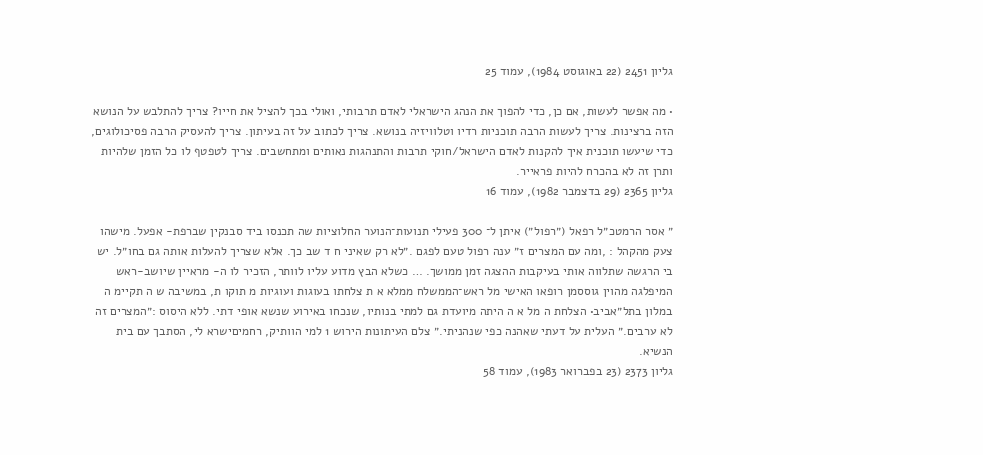גליון 2451 (22 באוגוסט 1984), עמוד 25

• מה אפשר לעשות, אם כן, כדי להפוך את הנהג הישראלי לאדם תרבותי, ואולי בכך להציל את חייו? צריך להתלבש על הנושא הזה ברצינות. צריך לעשות הרבה תוכניות רדיו וטלוויזיה בנושא. צריך לכתוב על זה בעיתון. צריך להעסיק הרבה פסיכולוגים, כדי שיעשו תוכנית איך להקנות לאדם הישראל/חוקי תרבות והתנהגות נאותים ומתחשבים. צריך לטפטף לו כל הזמן שלהיות ותרן זה לא בהכרח להיות פראייר.
גליון 2365 (29 בדצמבר 1982), עמוד 16

״ אסר הרמטכ״ל רפאל (״רפול״) איתן ל־ 300 פעילי תנועות־הנוער החלוציות שה תכנסו ביד סבנקין שברפת- אפעל. מישהו צעק מהקהל : ,ומה עם המצרים ז״ ענה רפול טעם לפגם .״לא רק שאיני ח ד שב כך. אלא שצריך להעלות אותה גם בחו״ל. יש בי הרגשה שתלווה אותי בעיקבות ההצגה זמן ממושך. … כשלא הבץ מדוע עליו לוותר, הזכיר לו ה- מראיין שיושב-ראש המיפלגה מהוין גוססמן רופאו האישי מל ראש־הממשלח ממלא א ת צלחתו בעוגות ועוגיות מ תוקו ת, במשיבה ש ה תקיימ ה במלון בתל״אביב• הצלחת ה מל א ה היתה מיועדת גם למתי בנותיו, שנכחו באירוע שנשא אופי דתי. ללא היסוס :״המצרים זה לא ערבים.״ העלית על דעתי שאהנה כפי שנהניתי.״ צלם העיתונות הירוש 1 למי הוותיק, רחמיםישרא לי, הסתבך עם בית הנשיא.
גליון 2373 (23 בפברואר 1983), עמוד 58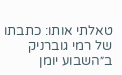טאלתי אותו: כתבתו של רמי גוברניק ב״השבוע יומן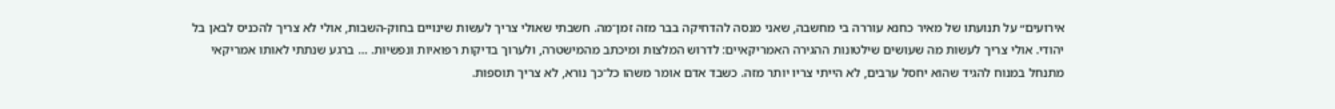אירועים״ על תנועתו של מאיר כחנא עוררה בי מחשבה, שאני מנסה להדחיקה בבר מזה זמן־מה. חשבתי שאולי צריך לעשות שינויים בחוק-השבות, אולי לא צריך להכניס לבאן בל יהודי. אולי צריך לעשות מה שעושים שילטונות ההגירה האמריקאיים: לדרוש המלצות ומיכתב מהמישטרה, ולערוך בדיקות רפואיות ונפשיות. … ברגע שנתתי לאותו אמריקאי מתנחל במנוח להגיד שהוא יחסל ערבים, לא הייתי צריו יותר מזה. כשבד אדם אומר משהו כל־כך נורא, לא צריך תוספות.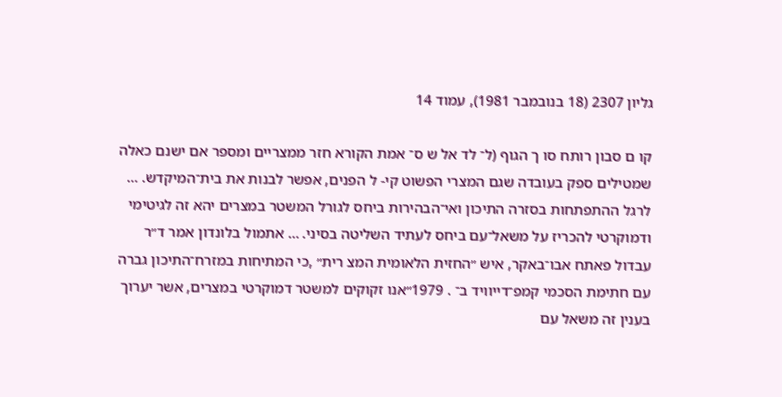גליון 2307 (18 בנובמבר 1981), עמוד 14

קו ם סבון רותח סו ך הגוף (ל־ לד אל ש ס־ אמת הקורא חזר ממצריים ומספר אם ישנם כאלה שמטילים ספק בעובדה שגם המצרי הפשוט קי- ל הפנים, אפשר לבנות את בית־המיקדש. … לרגל ההתפתחות בסזרה התיכון ואי־הבהירות ביחס לגורל המשטר במצרים יהא זה לגיטימי ודמוקרטי להכריז על משאל־עם ביחס לעתיד השליטה בסיני. … אתמול בלונדון אמר ד״ר עבדול פאתח אבו־באקר, איש ״החזית הלאומית המצ רית״ ,כי המתיחות במזרח־התיכון גברה עם חתימת הסכמי קמפ־דייוויד ב־ . 1979״אנו זקוקים למשטר דמוקרטי במצרים, אשר יערוך בענין זה משאל עם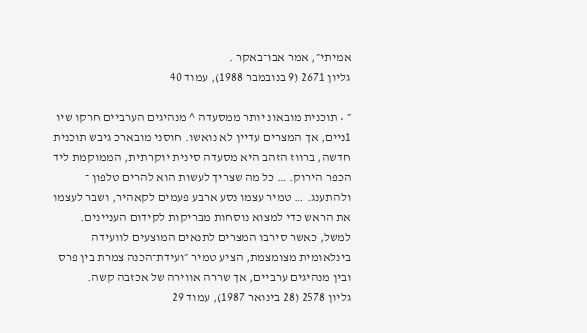אמיתי״, אמר אבו־באקר .
גליון 2671 (9 בנובמבר 1988), עמוד 40

״ • תוכנית מובאונ יותר ממסעדה ^ מנהיגים הערביים חרקו שיו 1ניים, אך המצרים עדיין לא נואשו. חוסני מובארכ גיבש תוכנית חדשה, ברווז הזהב היא מסעדה סינית יוקרתית, הממוקמת ליד הכפר הירוק. … כל מה שצריך לעשות הוא להרים טלפון ־ ולהתענג. … טמיר עצמו נסע ארבע פעמים לקאהיר, ושבר לעצמו את הראש כדי למצוא נוסחות מבריקות לקידום העניינים. למשל, כאשר סירבו המצרים לתנאים המוצעים לוועידה בינלאומית מצומצמת, הציע טמיר ״ועידת־הכנה צמרת בין פרס ובין מנהיגים ערביים, אך שררה אווירה של אכזבה קשה.
גליון 2578 (28 בינואר 1987), עמוד 29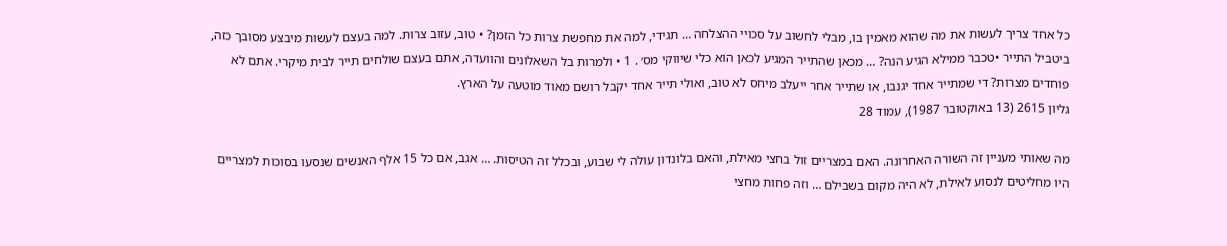כל אחד צריך לעשות את מה שהוא מאמין בו, מבלי לחשוב על סכויי ההצלחה … תגידי, למה את מחפשת צרות כל הזמן? • טוב, עזוב צרות. למה בעצם לעשות מיבצע מסובך כזה, ביטביל התייר •טכבר ממילא הגיע הנה? … מכאן שהתייר המגיע לכאן הוא כלי שיווקי מס׳ . 1 • ולמרות בל השאלונים והוועדה, אתם בעצם שולחים תייר לבית מיקרי. אתם לא פוחדים מצרות? די שמתייר אחד יגנבו, או שתייר אחר ייעלב מיחס לא טוב, ואולי תייר אחד יקבל רושם מאוד מוטעה על הארץ.
גליון 2615 (13 באוקטובר 1987), עמוד 28

מה שאותי מעניין זה השורה האחרונה. האם במצריים זול בחצי מאילת, והאם בלונדון עולה לי שבוע, ובכלל זה הטיסות. … אגב, אם כל 15 אלף האנשים שנסעו בסוכות למצריים היו מחליטים לנסוע לאילת, לא היה מקום בשבילם … וזה פחות מחצי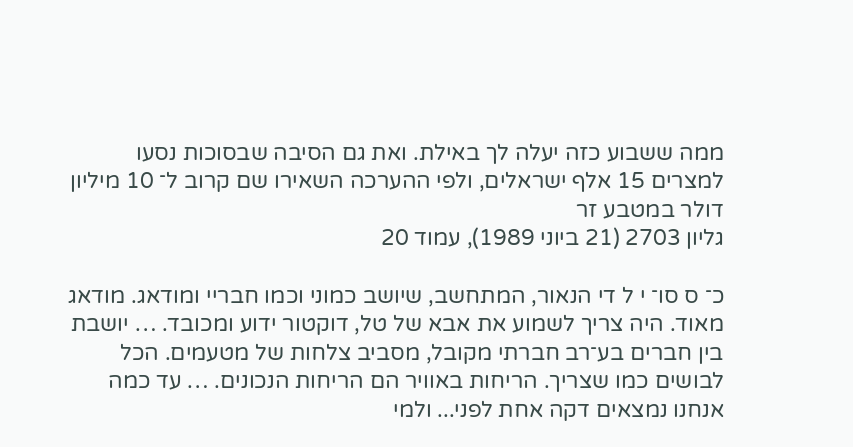ממה ששבוע כזה יעלה לך באילת. ואת גם הסיבה שבסוכות נסעו למצרים 15 אלף ישראלים, ולפי ההערכה השאירו שם קרוב ל־ 10 מיליון דולר במטבע זר
גליון 2703 (21 ביוני 1989), עמוד 20

כ־ ס סו־ י ל די הנאור, המתחשב, שיושב כמוני וכמו חבריי ומודאג. מודאג מאוד. היה צריך לשמוע את אבא של טל, דוקטור ידוע ומכובד. … יושבת בין חברים בע־רב חברתי מקובל, מסביב צלחות של מטעמים. הכל לבושים כמו שצריך. הריחות באוויר הם הריחות הנכונים. … עד כמה אנחנו נמצאים דקה אחת לפני... ולמי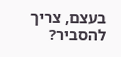בעצם, צריך להסביר?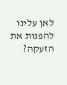לאן עלינו להפנות את הזעקה?